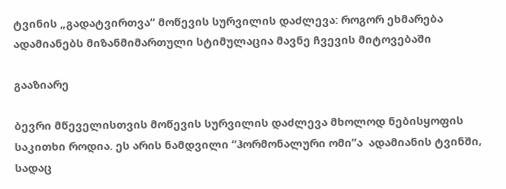ტვინის „გადატვირთვა“ მოწევის სურვილის დაძლევა: როგორ ეხმარება ადამიანებს მიზანმიმართული სტიმულაცია მავნე ჩვევის მიტოვებაში

გააზიარე

ბევრი მწეველისთვის მოწევის სურვილის დაძლევა მხოლოდ ნებისყოფის საკითხი როდია. ეს არის ნამდვილი “ჰორმონალური ომი”ა  ადამიანის ტვინში, სადაც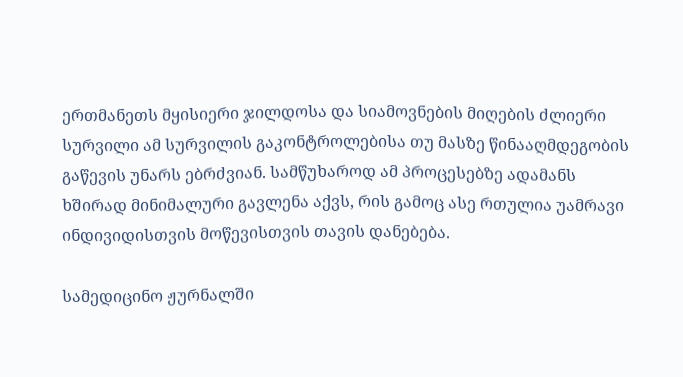ერთმანეთს მყისიერი ჯილდოსა და სიამოვნების მიღების ძლიერი სურვილი ამ სურვილის გაკონტროლებისა თუ მასზე წინააღმდეგობის გაწევის უნარს ებრძვიან. სამწუხაროდ ამ პროცესებზე ადამანს ხშირად მინიმალური გავლენა აქვს, რის გამოც ასე რთულია უამრავი ინდივიდისთვის მოწევისთვის თავის დანებება.

სამედიცინო ჟურნალში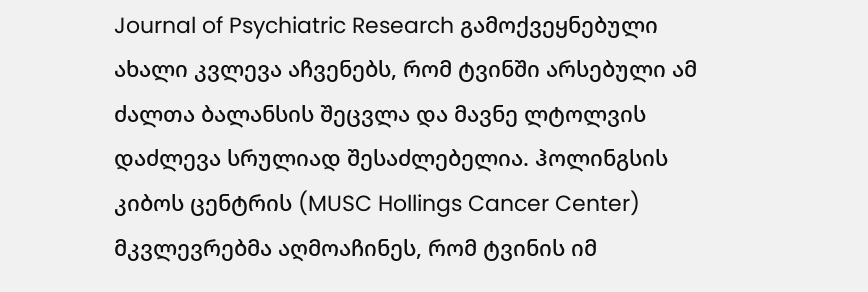Journal of Psychiatric Research გამოქვეყნებული ახალი კვლევა აჩვენებს, რომ ტვინში არსებული ამ ძალთა ბალანსის შეცვლა და მავნე ლტოლვის დაძლევა სრულიად შესაძლებელია. ჰოლინგსის კიბოს ცენტრის (MUSC Hollings Cancer Center) მკვლევრებმა აღმოაჩინეს, რომ ტვინის იმ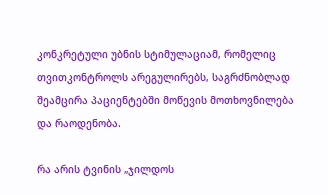კონკრეტული უბნის სტიმულაციამ, რომელიც თვითკონტროლს არეგულირებს, საგრძნობლად შეამცირა პაციენტებში მოწევის მოთხოვნილება და რაოდენობა.

რა არის ტვინის „ჯილდოს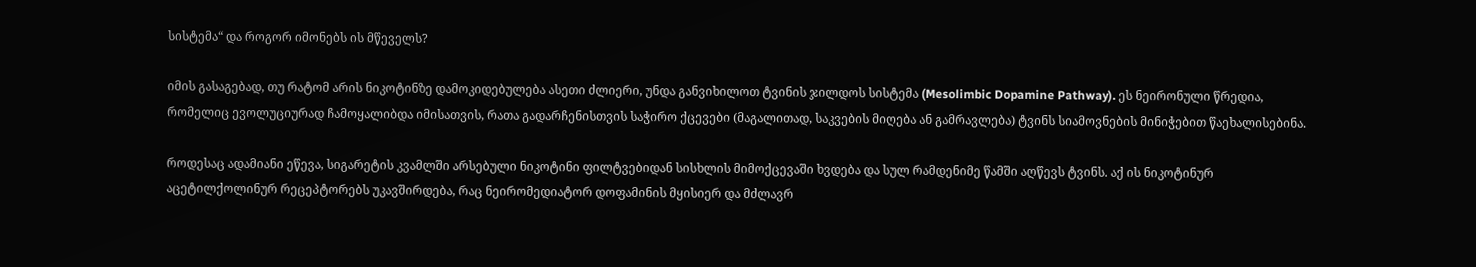სისტემა“ და როგორ იმონებს ის მწეველს?

იმის გასაგებად, თუ რატომ არის ნიკოტინზე დამოკიდებულება ასეთი ძლიერი, უნდა განვიხილოთ ტვინის ჯილდოს სისტემა (Mesolimbic Dopamine Pathway). ეს ნეირონული წრედია, რომელიც ევოლუციურად ჩამოყალიბდა იმისათვის, რათა გადარჩენისთვის საჭირო ქცევები (მაგალითად, საკვების მიღება ან გამრავლება) ტვინს სიამოვნების მინიჭებით წაეხალისებინა.

როდესაც ადამიანი ეწევა, სიგარეტის კვამლში არსებული ნიკოტინი ფილტვებიდან სისხლის მიმოქცევაში ხვდება და სულ რამდენიმე წამში აღწევს ტვინს. აქ ის ნიკოტინურ აცეტილქოლინურ რეცეპტორებს უკავშირდება, რაც ნეირომედიატორ დოფამინის მყისიერ და მძლავრ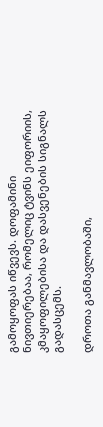გამოყოფას იწვევს. დოფამინი ნივთიერებაა, რომელიც ტვინს ეიფორიის, კმაყოფილებისა და დასვენების სიგნალს გადასცემს.

დროთა განმავლობაში,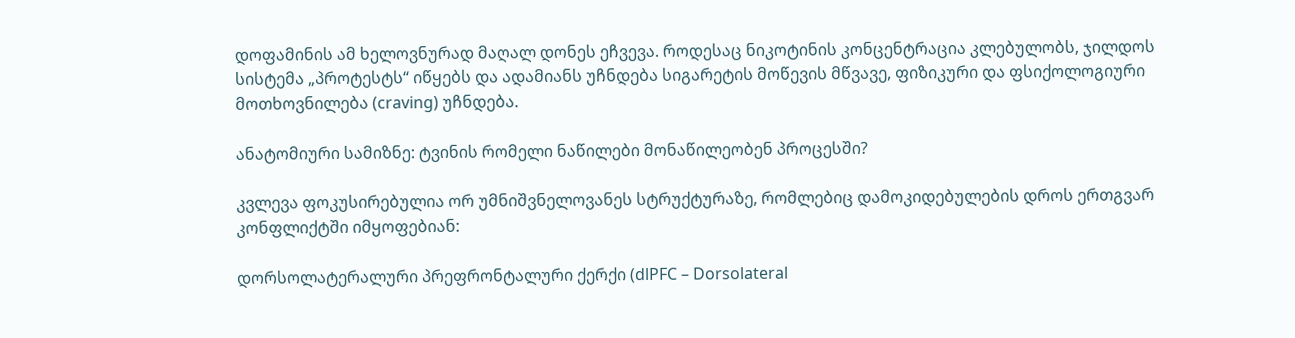დოფამინის ამ ხელოვნურად მაღალ დონეს ეჩვევა. როდესაც ნიკოტინის კონცენტრაცია კლებულობს, ჯილდოს სისტემა „პროტესტს“ იწყებს და ადამიანს უჩნდება სიგარეტის მოწევის მწვავე, ფიზიკური და ფსიქოლოგიური მოთხოვნილება (craving) უჩნდება.

ანატომიური სამიზნე: ტვინის რომელი ნაწილები მონაწილეობენ პროცესში?

კვლევა ფოკუსირებულია ორ უმნიშვნელოვანეს სტრუქტურაზე, რომლებიც დამოკიდებულების დროს ერთგვარ კონფლიქტში იმყოფებიან:

დორსოლატერალური პრეფრონტალური ქერქი (dlPFC – Dorsolateral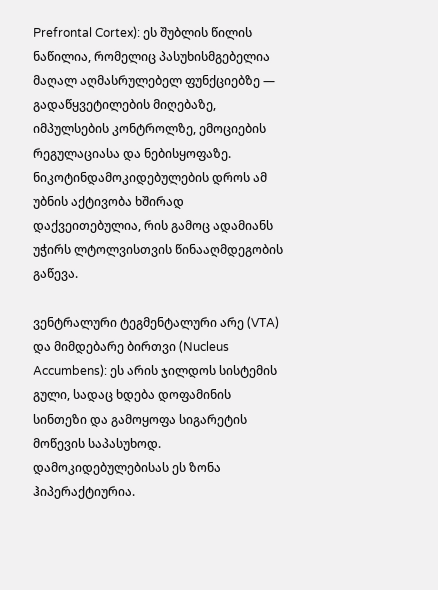Prefrontal Cortex): ეს შუბლის წილის ნაწილია, რომელიც პასუხისმგებელია მაღალ აღმასრულებელ ფუნქციებზე — გადაწყვეტილების მიღებაზე, იმპულსების კონტროლზე, ემოციების რეგულაციასა და ნებისყოფაზე. ნიკოტინდამოკიდებულების დროს ამ უბნის აქტივობა ხშირად დაქვეითებულია, რის გამოც ადამიანს უჭირს ლტოლვისთვის წინააღმდეგობის გაწევა.

ვენტრალური ტეგმენტალური არე (VTA) და მიმდებარე ბირთვი (Nucleus Accumbens): ეს არის ჯილდოს სისტემის გული, სადაც ხდება დოფამინის სინთეზი და გამოყოფა სიგარეტის მოწევის საპასუხოდ. დამოკიდებულებისას ეს ზონა ჰიპერაქტიურია.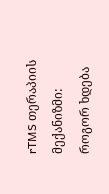rTMS თერაპიის მექანიზმი: როგორ ხდება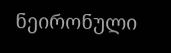ნეირონული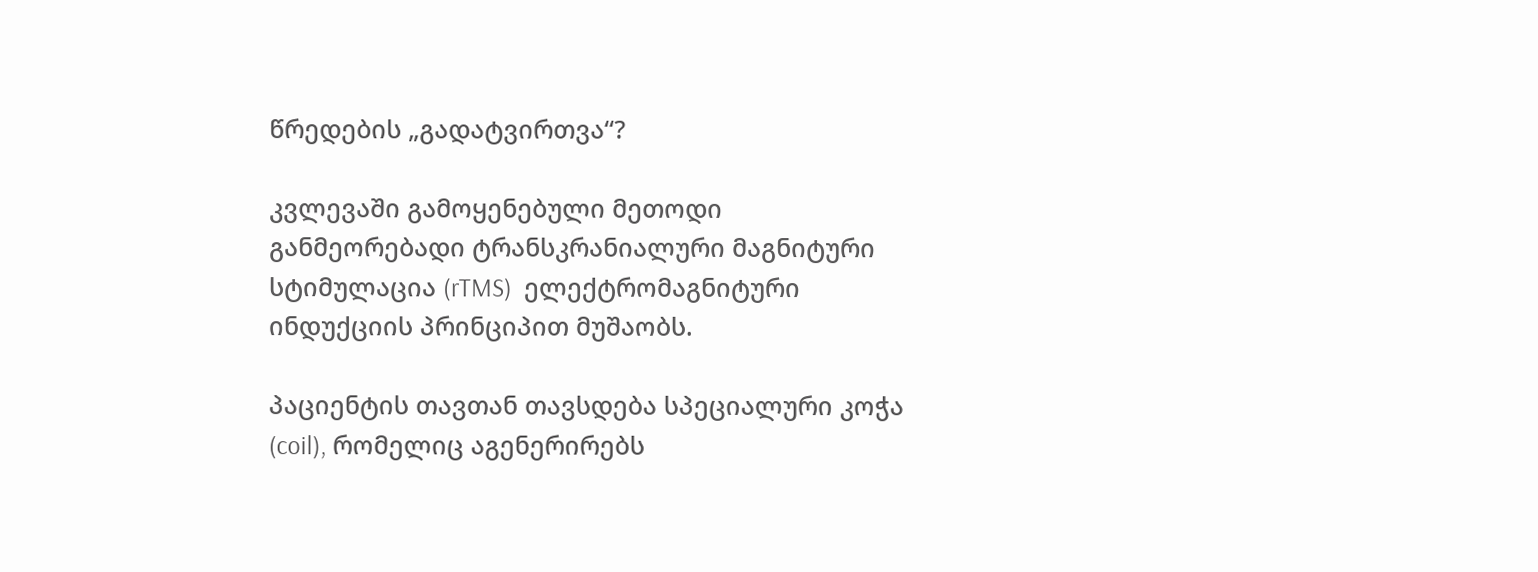წრედების „გადატვირთვა“?

კვლევაში გამოყენებული მეთოდი  განმეორებადი ტრანსკრანიალური მაგნიტური სტიმულაცია (rTMS)  ელექტრომაგნიტური ინდუქციის პრინციპით მუშაობს.

პაციენტის თავთან თავსდება სპეციალური კოჭა (coil), რომელიც აგენერირებს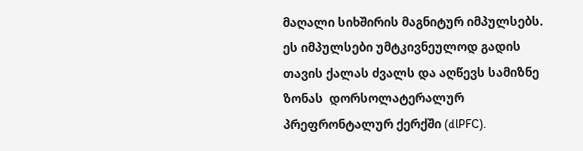მაღალი სიხშირის მაგნიტურ იმპულსებს. ეს იმპულსები უმტკივნეულოდ გადის თავის ქალას ძვალს და აღწევს სამიზნე ზონას  დორსოლატერალურ პრეფრონტალურ ქერქში (dlPFC).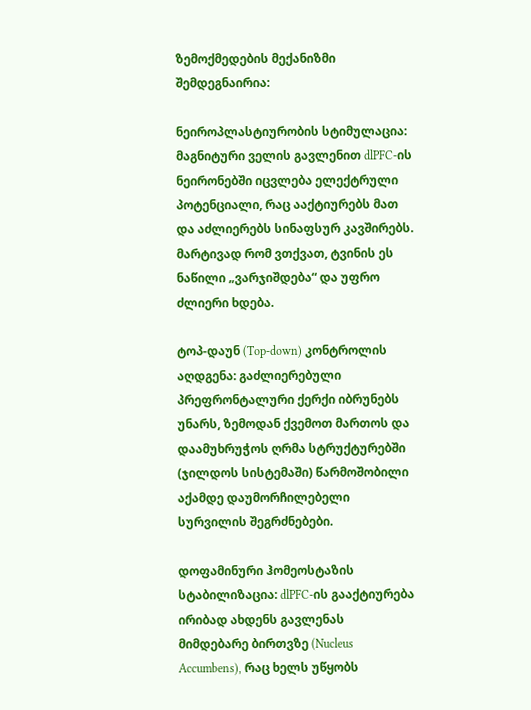ზემოქმედების მექანიზმი შემდეგნაირია:

ნეიროპლასტიურობის სტიმულაცია: მაგნიტური ველის გავლენით dlPFC-ის ნეირონებში იცვლება ელექტრული პოტენციალი, რაც ააქტიურებს მათ და აძლიერებს სინაფსურ კავშირებს. მარტივად რომ ვთქვათ, ტვინის ეს ნაწილი „ვარჯიშდება“ და უფრო ძლიერი ხდება.

ტოპ-დაუნ (Top-down) კონტროლის აღდგენა: გაძლიერებული პრეფრონტალური ქერქი იბრუნებს უნარს, ზემოდან ქვემოთ მართოს და დაამუხრუჭოს ღრმა სტრუქტურებში (ჯილდოს სისტემაში) წარმოშობილი აქამდე დაუმორჩილებელი სურვილის შეგრძნებები.

დოფამინური ჰომეოსტაზის სტაბილიზაცია: dlPFC-ის გააქტიურება ირიბად ახდენს გავლენას მიმდებარე ბირთვზე (Nucleus Accumbens), რაც ხელს უწყობს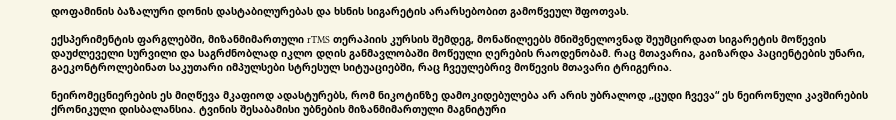დოფამინის ბაზალური დონის დასტაბილურებას და ხსნის სიგარეტის არარსებობით გამოწვეულ შფოთვას.

ექსპერიმენტის ფარგლებში, მიზანმიმართული rTMS თერაპიის კურსის შემდეგ, მონაწილეებს მნიშვნელოვნად შეუმცირდათ სიგარეტის მოწევის დაუძლეველი სურვილი და საგრძნობლად იკლო დღის განმავლობაში მოწეული ღერების რაოდენობამ. რაც მთავარია, გაიზარდა პაციენტების უნარი, გაეკონტროლებინათ საკუთარი იმპულსები სტრესულ სიტუაციებში, რაც ჩვეულებრივ მოწევის მთავარი ტრიგერია.

ნეირომეცნიერების ეს მიღწევა მკაფიოდ ადასტურებს, რომ ნიკოტინზე დამოკიდებულება არ არის უბრალოდ „ცუდი ჩვევა“ ეს ნეირონული კავშირების ქრონიკული დისბალანსია. ტვინის შესაბამისი უბნების მიზანმიმართული მაგნიტური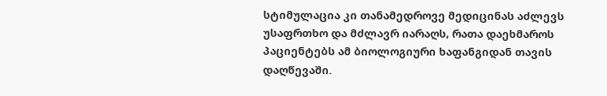სტიმულაცია კი თანამედროვე მედიცინას აძლევს უსაფრთხო და მძლავრ იარაღს, რათა დაეხმაროს პაციენტებს ამ ბიოლოგიური ხაფანგიდან თავის დაღწევაში.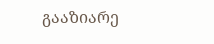გააზიარე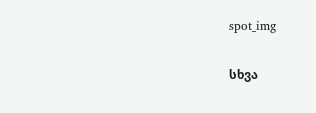spot_img

სხვა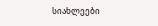სიახლეები